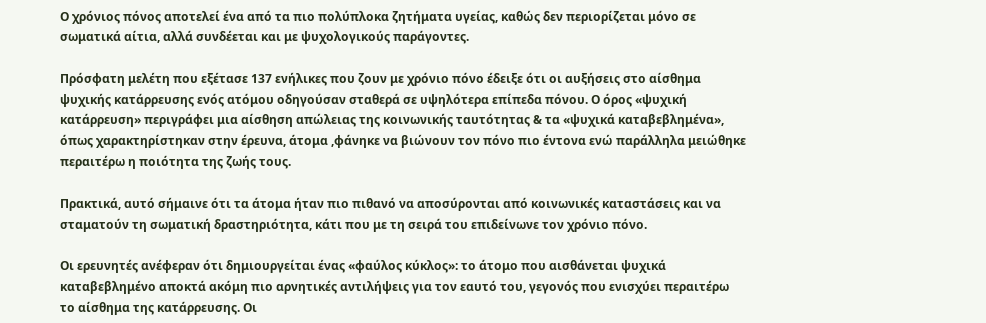Ο χρόνιος πόνος αποτελεί ένα από τα πιο πολύπλοκα ζητήματα υγείας, καθώς δεν περιορίζεται μόνο σε σωματικά αίτια, αλλά συνδέεται και με ψυχολογικούς παράγοντες.

Πρόσφατη μελέτη που εξέτασε 137 ενήλικες που ζουν με χρόνιο πόνο έδειξε ότι οι αυξήσεις στο αίσθημα ψυχικής κατάρρευσης ενός ατόμου οδηγούσαν σταθερά σε υψηλότερα επίπεδα πόνου. Ο όρος «ψυχική κατάρρευση» περιγράφει μια αίσθηση απώλειας της κοινωνικής ταυτότητας & τα «ψυχικά καταβεβλημένα», όπως χαρακτηρίστηκαν στην έρευνα, άτομα ,φάνηκε να βιώνουν τον πόνο πιο έντονα ενώ παράλληλα μειώθηκε περαιτέρω η ποιότητα της ζωής τους.

Πρακτικά, αυτό σήμαινε ότι τα άτομα ήταν πιο πιθανό να αποσύρονται από κοινωνικές καταστάσεις και να σταματούν τη σωματική δραστηριότητα, κάτι που με τη σειρά του επιδείνωνε τον χρόνιο πόνο.

Οι ερευνητές ανέφεραν ότι δημιουργείται ένας «φαύλος κύκλος»: το άτομο που αισθάνεται ψυχικά καταβεβλημένο αποκτά ακόμη πιο αρνητικές αντιλήψεις για τον εαυτό του, γεγονός που ενισχύει περαιτέρω το αίσθημα της κατάρρευσης. Οι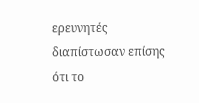ερευνητές διαπίστωσαν επίσης ότι το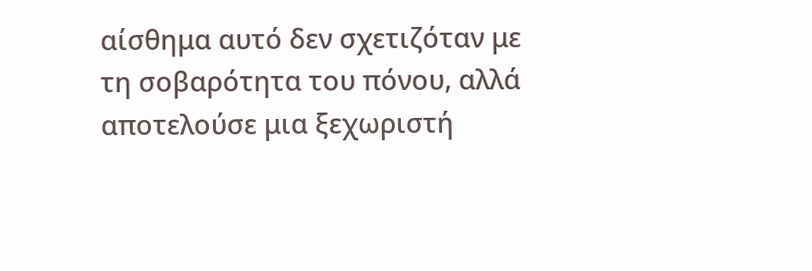αίσθημα αυτό δεν σχετιζόταν με τη σοβαρότητα του πόνου, αλλά αποτελούσε μια ξεχωριστή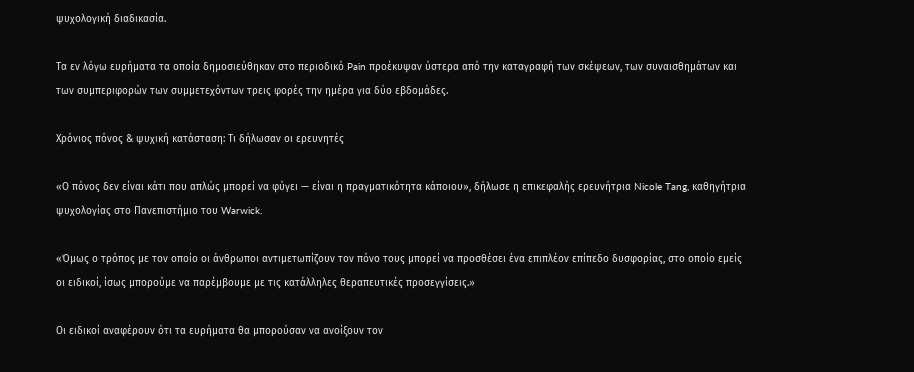ψυχολογική διαδικασία.

Τα εν λόγω ευρήματα τα οποία δημοσιεύθηκαν στο περιοδικό Pain προέκυψαν ύστερα από την καταγραφή των σκέψεων, των συναισθημάτων και των συμπεριφορών των συμμετεχόντων τρεις φορές την ημέρα για δύο εβδομάδες.

Χρόνιος πόνος & ψυχική κατάσταση: Τι δήλωσαν οι ερευνητές

«Ο πόνος δεν είναι κάτι που απλώς μπορεί να φύγει — είναι η πραγματικότητα κάποιου», δήλωσε η επικεφαλής ερευνήτρια Nicole Tang, καθηγήτρια ψυχολογίας στο Πανεπιστήμιο του Warwick.

«Όμως ο τρόπος με τον οποίο οι άνθρωποι αντιμετωπίζουν τον πόνο τους μπορεί να προσθέσει ένα επιπλέον επίπεδο δυσφορίας, στο οποίο εμείς οι ειδικοί, ίσως μπορούμε να παρέμβουμε με τις κατάλληλες θεραπευτικές προσεγγίσεις.»

Οι ειδικοί αναφέρουν ότι τα ευρήματα θα μπορούσαν να ανοίξουν τον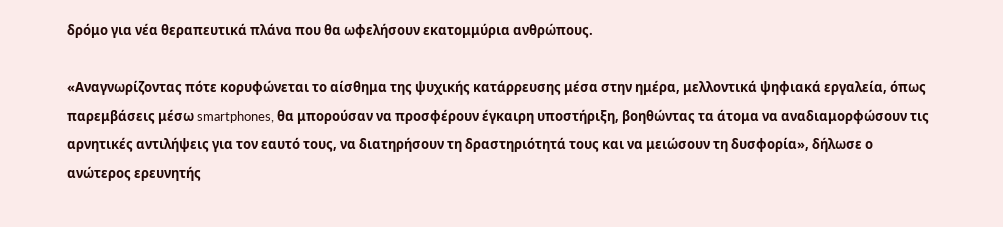δρόμο για νέα θεραπευτικά πλάνα που θα ωφελήσουν εκατομμύρια ανθρώπους.

«Αναγνωρίζοντας πότε κορυφώνεται το αίσθημα της ψυχικής κατάρρευσης μέσα στην ημέρα, μελλοντικά ψηφιακά εργαλεία, όπως παρεμβάσεις μέσω smartphones, θα μπορούσαν να προσφέρουν έγκαιρη υποστήριξη, βοηθώντας τα άτομα να αναδιαμορφώσουν τις αρνητικές αντιλήψεις για τον εαυτό τους, να διατηρήσουν τη δραστηριότητά τους και να μειώσουν τη δυσφορία», δήλωσε ο ανώτερος ερευνητής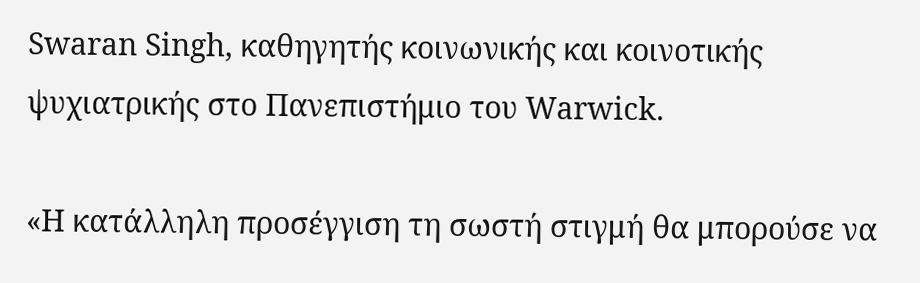Swaran Singh, καθηγητής κοινωνικής και κοινοτικής ψυχιατρικής στο Πανεπιστήμιο του Warwick.

«Η κατάλληλη προσέγγιση τη σωστή στιγμή θα μπορούσε να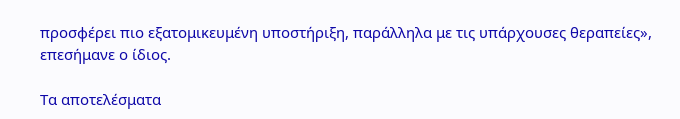προσφέρει πιο εξατομικευμένη υποστήριξη, παράλληλα με τις υπάρχουσες θεραπείες», επεσήμανε ο ίδιος.

Τα αποτελέσματα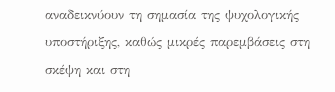αναδεικνύουν τη σημασία της ψυχολογικής υποστήριξης, καθώς μικρές παρεμβάσεις στη σκέψη και στη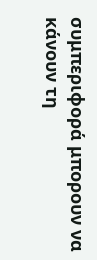συμπεριφορά μπορουν να κάνουν τη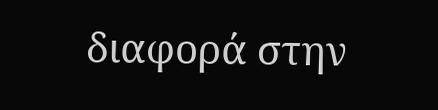διαφορά στην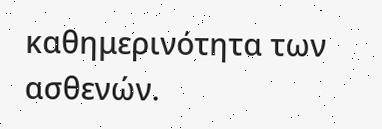καθημερινότητα των ασθενών.